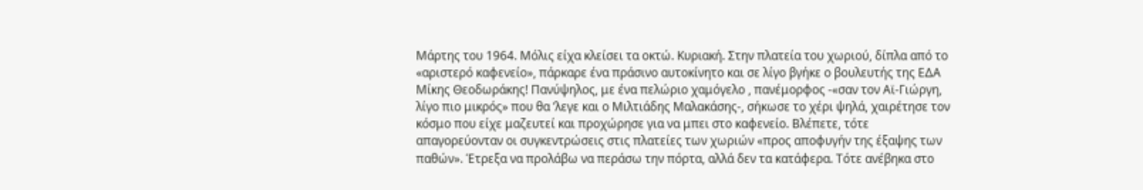Μάρτης του 1964. Μόλις είχα κλείσει τα οκτώ. Κυριακή. Στην πλατεία του χωριού, δίπλα από το «αριστερό καφενείο», πάρκαρε ένα πράσινο αυτοκίνητο και σε λίγο βγήκε ο βουλευτής της ΕΔΑ Μίκης Θεοδωράκης! Πανύψηλος, με ένα πελώριο χαμόγελο , πανέμορφος -«σαν τον Αϊ-Γιώργη, λίγο πιο μικρός» που θα ’λεγε και ο Μιλτιάδης Μαλακάσης-, σήκωσε το χέρι ψηλά, χαιρέτησε τον κόσμο που είχε μαζευτεί και προχώρησε για να μπει στο καφενείο. Βλέπετε, τότε απαγορεύονταν οι συγκεντρώσεις στις πλατείες των χωριών «προς αποφυγήν της έξαψης των παθών». Έτρεξα να προλάβω να περάσω την πόρτα, αλλά δεν τα κατάφερα. Τότε ανέβηκα στο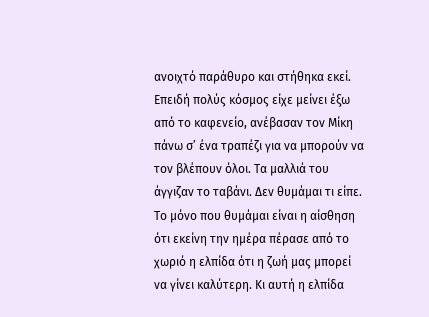ανοιχτό παράθυρο και στήθηκα εκεί. Επειδή πολύς κόσμος είχε μείνει έξω από το καφενείο, ανέβασαν τον Μίκη πάνω σ’ ένα τραπέζι για να μπορούν να τον βλέπουν όλοι. Τα μαλλιά του άγγιζαν το ταβάνι. Δεν θυμάμαι τι είπε. Το μόνο που θυμάμαι είναι η αίσθηση ότι εκείνη την ημέρα πέρασε από το χωριό η ελπίδα ότι η ζωή μας μπορεί να γίνει καλύτερη. Κι αυτή η ελπίδα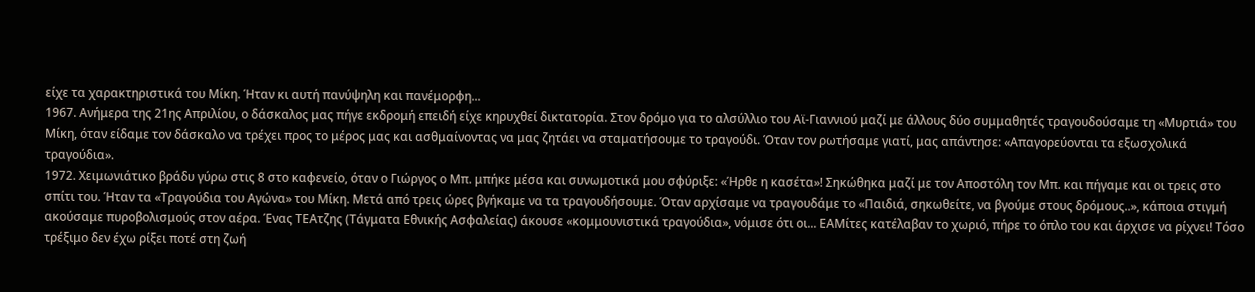είχε τα χαρακτηριστικά του Μίκη. Ήταν κι αυτή πανύψηλη και πανέμορφη...
1967. Ανήμερα της 21ης Απριλίου, ο δάσκαλος μας πήγε εκδρομή επειδή είχε κηρυχθεί δικτατορία. Στον δρόμο για το αλσύλλιο του Αϊ-Γιαννιού μαζί με άλλους δύο συμμαθητές τραγουδούσαμε τη «Μυρτιά» του Μίκη, όταν είδαμε τον δάσκαλο να τρέχει προς το μέρος μας και ασθμαίνοντας να μας ζητάει να σταματήσουμε το τραγούδι. Όταν τον ρωτήσαμε γιατί, μας απάντησε: «Απαγορεύονται τα εξωσχολικά τραγούδια».
1972. Χειμωνιάτικο βράδυ γύρω στις 8 στο καφενείο, όταν ο Γιώργος ο Μπ. μπήκε μέσα και συνωμοτικά μου σφύριξε: «Ήρθε η κασέτα»! Σηκώθηκα μαζί με τον Αποστόλη τον Μπ. και πήγαμε και οι τρεις στο σπίτι του. Ήταν τα «Τραγούδια του Αγώνα» του Μίκη. Μετά από τρεις ώρες βγήκαμε να τα τραγουδήσουμε. Όταν αρχίσαμε να τραγουδάμε το «Παιδιά, σηκωθείτε, να βγούμε στους δρόμους..», κάποια στιγμή ακούσαμε πυροβολισμούς στον αέρα. Ένας ΤΕΑτζης (Τάγματα Εθνικής Ασφαλείας) άκουσε «κομμουνιστικά τραγούδια», νόμισε ότι οι... ΕΑΜίτες κατέλαβαν το χωριό, πήρε το όπλο του και άρχισε να ρίχνει! Τόσο τρέξιμο δεν έχω ρίξει ποτέ στη ζωή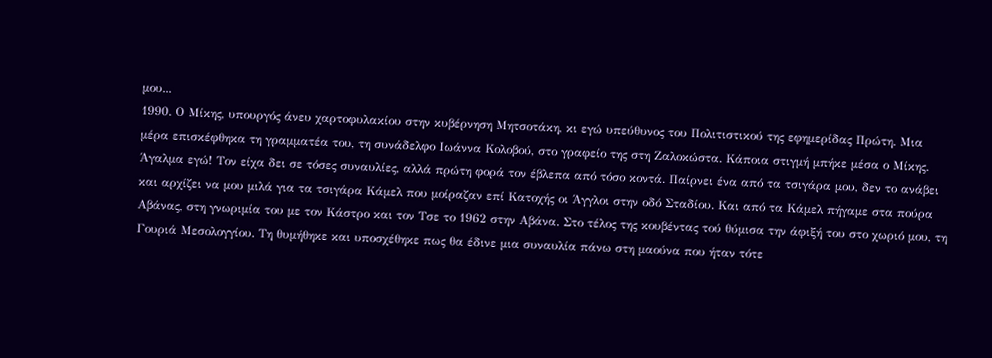μου...
1990. Ο Μίκης, υπουργός άνευ χαρτοφυλακίου στην κυβέρνηση Μητσοτάκη, κι εγώ υπεύθυνος του Πολιτιστικού της εφημερίδας Πρώτη. Μια μέρα επισκέφθηκα τη γραμματέα του, τη συνάδελφο Ιωάννα Κολοβού, στο γραφείο της στη Ζαλοκώστα. Κάποια στιγμή μπήκε μέσα ο Μίκης. Άγαλμα εγώ! Τον είχα δει σε τόσες συναυλίες, αλλά πρώτη φορά τον έβλεπα από τόσο κοντά. Παίρνει ένα από τα τσιγάρα μου, δεν το ανάβει και αρχίζει να μου μιλά για τα τσιγάρα Κάμελ που μοίραζαν επί Κατοχής οι Άγγλοι στην οδό Σταδίου. Και από τα Κάμελ πήγαμε στα πούρα Αβάνας, στη γνωριμία του με τον Κάστρο και τον Τσε το 1962 στην Αβάνα. Στο τέλος της κουβέντας τού θύμισα την άφιξή του στο χωριό μου, τη Γουριά Μεσολογγίου. Τη θυμήθηκε και υποσχέθηκε πως θα έδινε μια συναυλία πάνω στη μαούνα που ήταν τότε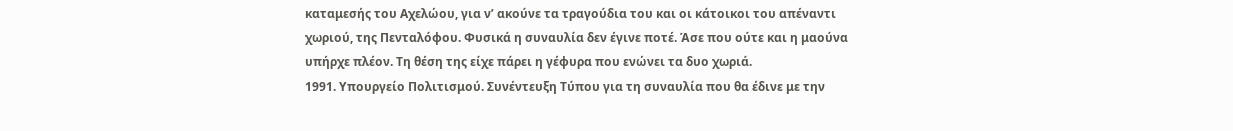καταμεσής του Αχελώου, για ν’ ακούνε τα τραγούδια του και οι κάτοικοι του απέναντι χωριού, της Πενταλόφου. Φυσικά η συναυλία δεν έγινε ποτέ. Άσε που ούτε και η μαούνα υπήρχε πλέον. Τη θέση της είχε πάρει η γέφυρα που ενώνει τα δυο χωριά.
1991. Υπουργείο Πολιτισμού. Συνέντευξη Τύπου για τη συναυλία που θα έδινε με την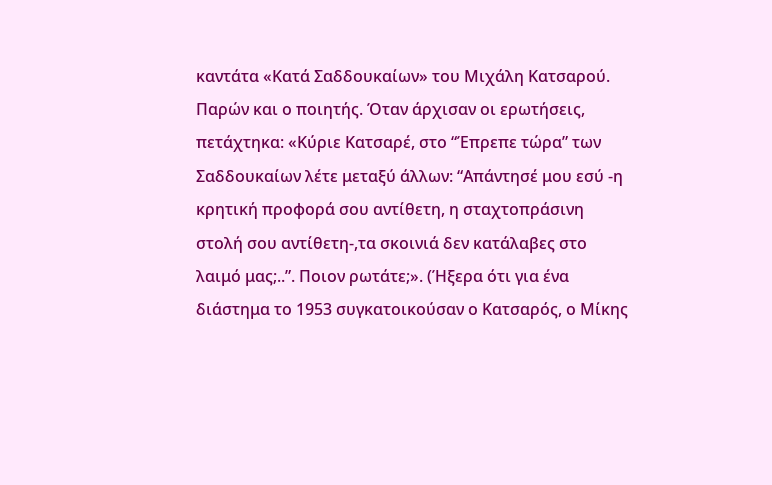καντάτα «Κατά Σαδδουκαίων» του Μιχάλη Κατσαρού. Παρών και ο ποιητής. Όταν άρχισαν οι ερωτήσεις, πετάχτηκα: «Κύριε Κατσαρέ, στο “Έπρεπε τώρα” των Σαδδουκαίων λέτε μεταξύ άλλων: “Απάντησέ μου εσύ -η κρητική προφορά σου αντίθετη, η σταχτοπράσινη στολή σου αντίθετη-,τα σκοινιά δεν κατάλαβες στο λαιμό μας;..”. Ποιον ρωτάτε;». (Ήξερα ότι για ένα διάστημα το 1953 συγκατοικούσαν ο Κατσαρός, ο Μίκης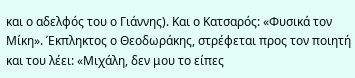και ο αδελφός του ο Γιάννης). Και ο Κατσαρός: «Φυσικά τον Μίκη». Έκπληκτος ο Θεοδωράκης, στρέφεται προς τον ποιητή και του λέει: «Μιχάλη, δεν μου το είπες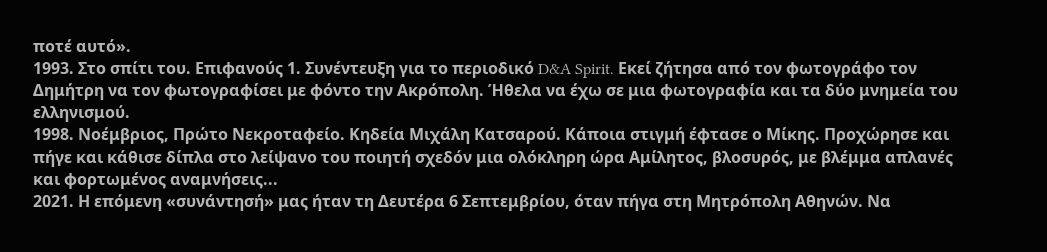ποτέ αυτό».
1993. Στο σπίτι του. Επιφανούς 1. Συνέντευξη για το περιοδικό D&A Spirit. Εκεί ζήτησα από τον φωτογράφο τον Δημήτρη να τον φωτογραφίσει με φόντο την Ακρόπολη. Ήθελα να έχω σε μια φωτογραφία και τα δύο μνημεία του ελληνισμού.
1998. Νοέμβριος, Πρώτο Νεκροταφείο. Κηδεία Μιχάλη Κατσαρού. Κάποια στιγμή έφτασε ο Μίκης. Προχώρησε και πήγε και κάθισε δίπλα στο λείψανο του ποιητή σχεδόν μια ολόκληρη ώρα Αμίλητος, βλοσυρός, με βλέμμα απλανές και φορτωμένος αναμνήσεις...
2021. Η επόμενη «συνάντησή» μας ήταν τη Δευτέρα 6 Σεπτεμβρίου, όταν πήγα στη Μητρόπολη Αθηνών. Να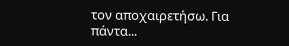τον αποχαιρετήσω. Για πάντα...